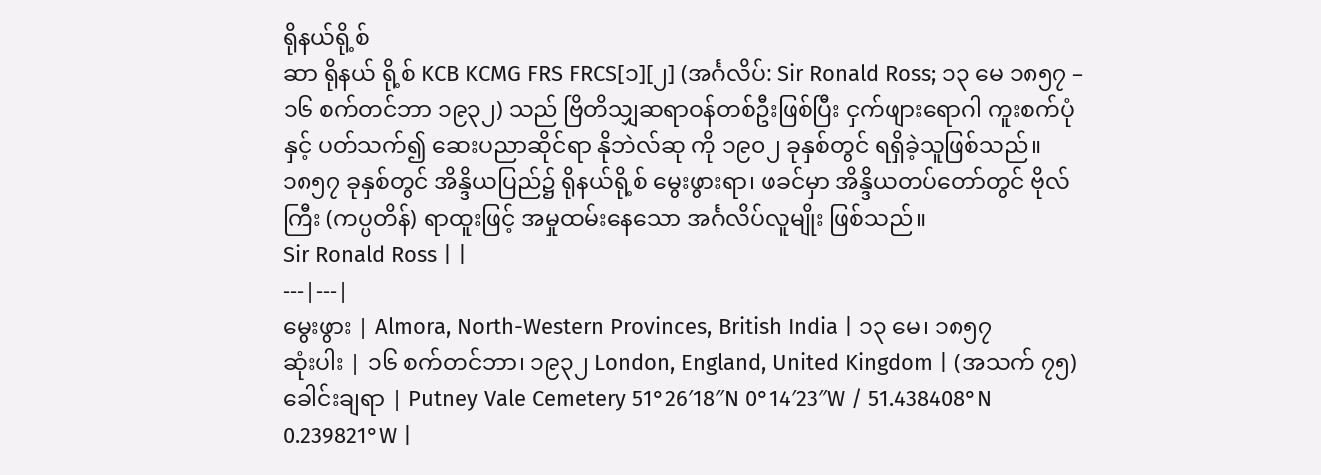ရိုနယ်ရို့စ်
ဆာ ရိုနယ် ရို့စ် KCB KCMG FRS FRCS[၁][၂] (အင်္ဂလိပ်: Sir Ronald Ross; ၁၃ မေ ၁၈၅၇ – ၁၆ စက်တင်ဘာ ၁၉၃၂) သည် ဗြိတိသျှဆရာဝန်တစ်ဦးဖြစ်ပြီး ငှက်ဖျားရောဂါ ကူးစက်ပုံနှင့် ပတ်သက်၍ ဆေးပညာဆိုင်ရာ နိုဘဲလ်ဆု ကို ၁၉၀၂ ခုနှစ်တွင် ရရှိခဲ့သူဖြစ်သည်။ ၁၈၅၇ ခုနှစ်တွင် အိန္ဒိယပြည်၌ ရိုနယ်ရို့စ် မွေးဖွားရာ၊ ဖခင်မှာ အိန္ဒိယတပ်တော်တွင် ဗိုလ်ကြီး (ကပ္ပတိန်) ရာထူးဖြင့် အမှုထမ်းနေသော အင်္ဂလိပ်လူမျိုး ဖြစ်သည်။
Sir Ronald Ross | |
---|---|
မွေးဖွား | Almora, North-Western Provinces, British India | ၁၃ မေ၊ ၁၈၅၇
ဆုံးပါး | ၁၆ စက်တင်ဘာ၊ ၁၉၃၂ London, England, United Kingdom | (အသက် ၇၅)
ခေါင်းချရာ | Putney Vale Cemetery 51°26′18″N 0°14′23″W / 51.438408°N 0.239821°W |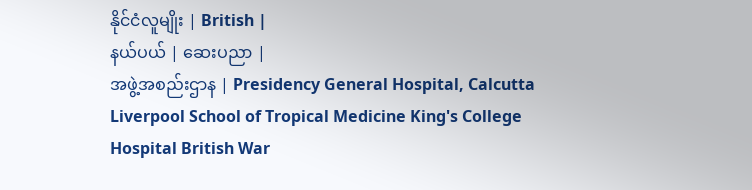နိုင်ငံလူမျိုး | British |
နယ်ပယ် | ဆေးပညာ |
အဖွဲ့အစည်းဌာန | Presidency General Hospital, Calcutta Liverpool School of Tropical Medicine King's College Hospital British War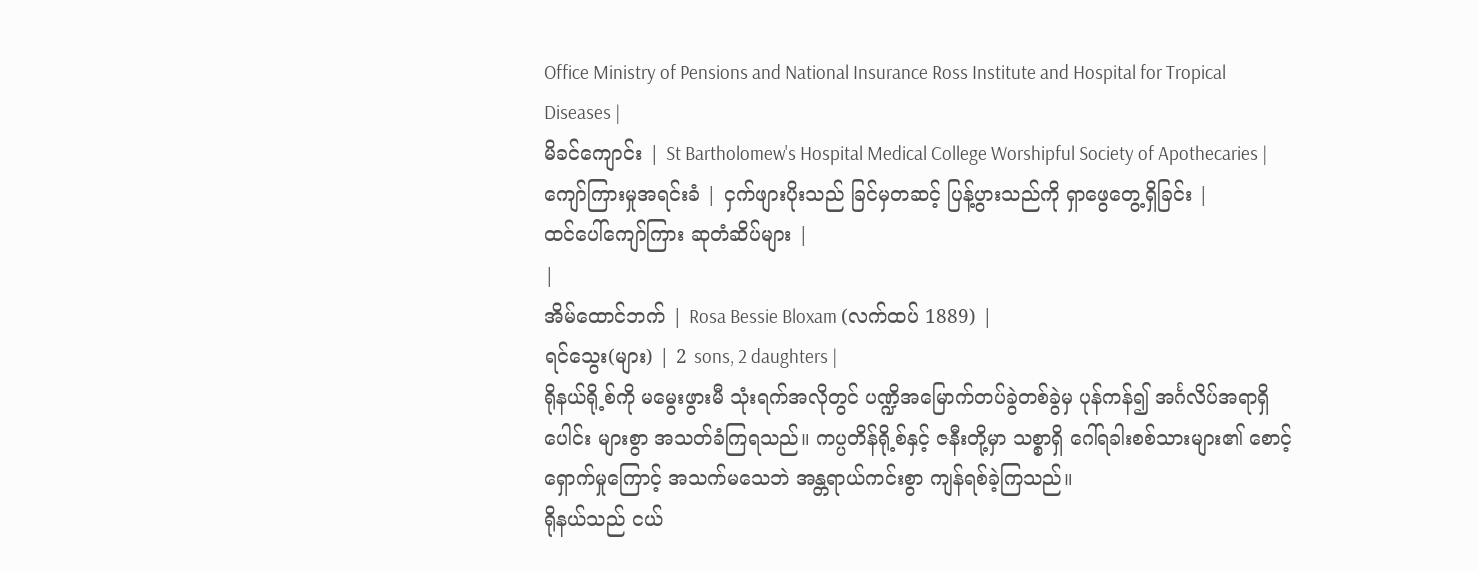Office Ministry of Pensions and National Insurance Ross Institute and Hospital for Tropical Diseases |
မိခင်ကျောင်း | St Bartholomew's Hospital Medical College Worshipful Society of Apothecaries |
ကျော်ကြားမှုအရင်းခံ | ငှက်ဖျားပိုးသည် ခြင်မှတဆင့် ပြန့်ပွားသည်ကို ရှာဖွေတွေ့ရှိခြင်း |
ထင်ပေါ်ကျော်ကြား ဆုတံဆိပ်များ |
|
အိမ်ထောင်ဘက် | Rosa Bessie Bloxam (လက်ထပ် 1889) |
ရင်သွေး(များ) | 2 sons, 2 daughters |
ရိုနယ်ရို့စ်ကို မမွေးဖွားမီ သုံးရက်အလိုတွင် ပဏ္ဍိအမြောက်တပ်ခွဲတစ်ခွဲမှ ပုန်ကန်၍ အင်္ဂလိပ်အရာရှိပေါင်း များစွာ အသတ်ခံကြရသည်။ ကပ္ပတိန်ရို့စ်နှင့် ဇနီးတို့မှာ သစ္စာရှိ ဂေါ်ရခါးစစ်သားများ၏ စောင့်ရှောက်မှုကြောင့် အသက်မသေဘဲ အန္တရာယ်ကင်းစွာ ကျန်ရစ်ခဲ့ကြသည်။
ရိုနယ်သည် ငယ်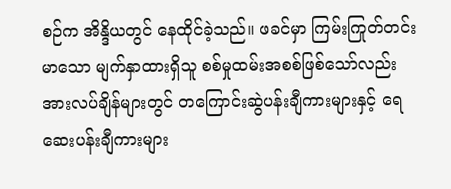စဉ်က အိန္ဒိယတွင် နေထိုင်ခဲ့သည်။ ဖခင်မှာ ကြမ်းကြုတ်တင်းမာသော မျက်နှာထားရှိသူ စစ်မှုထမ်းအစစ်ဖြစ်သော်လည်း အားလပ်ချိန်များတွင် တကြောင်းဆွဲပန်းချီကားများနှင့် ရေဆေးပန်းချီကားများ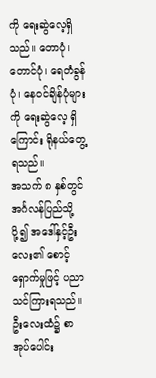ကို ရေးဆွဲလေ့ရှိသည်။ တောပုံ၊ တောင်ပုံ၊ ရေတံခွန်ပုံ၊ နေဝင်ချိန်ပုံများကို ရေးဆွဲလေ့ ရှိကြောင်း ရိုနယ်တွေ့ရသည်။
အသက် ၈ နှစ်တွင် အင်္ဂလန်ပြည်သို့ ပို့၍ အဒေါ်နှင့်ဦးလေး၏ စောင့်ရှောက်မှုဖြင့် ပညာသင်ကြားရသည်။ ဦးလေးထံ၌ စာအုပ်ပေါင်း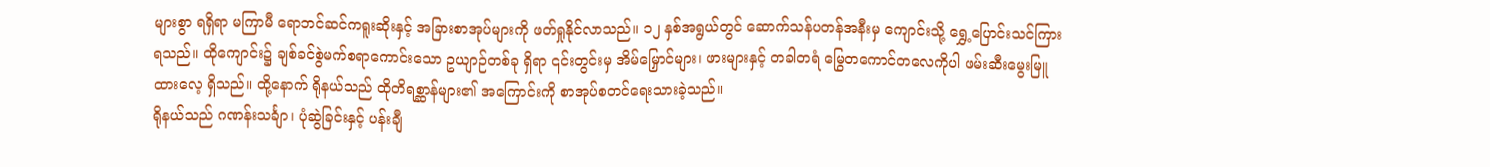များစွာ ရရှိရာ မကြာမီ ရောဘင်ဆင်ကရူးဆိုးနှင့် အခြားစာအုပ်များကို ဖတ်ရှုနိုင်လာသည်။ ၁၂ နှစ်အရွယ်တွင် ဆောက်သန်ပတန်အနီးမှ ကျောင်းသို့ ရွှေ့ပြောင်းသင်ကြားရသည်။ ထိုကျောင်း၌ ချစ်ခင်စွဲမက်စရာကောင်းသော ဥယျာဉ်တစ်ခု ရှိရာ ၎င်းတွင်းမှ အိမ်မြှောင်များ၊ ဖားများနှင့် တခါတရံ မြွေတကောင်တလေကိုပါ ဖမ်းဆီးမွေးမြူထားလေ့ ရှိသည်။ ထို့နောက် ရိုနယ်သည် ထိုတိရစ္ဆာန်များ၏ အကြောင်းကို စာအုပ်စတင်ရေးသားခဲ့သည်။
ရိုနယ်သည် ဂဏန်းသင်္ချာ၊ ပုံဆွဲခြင်းနှင့် ပန်းချီ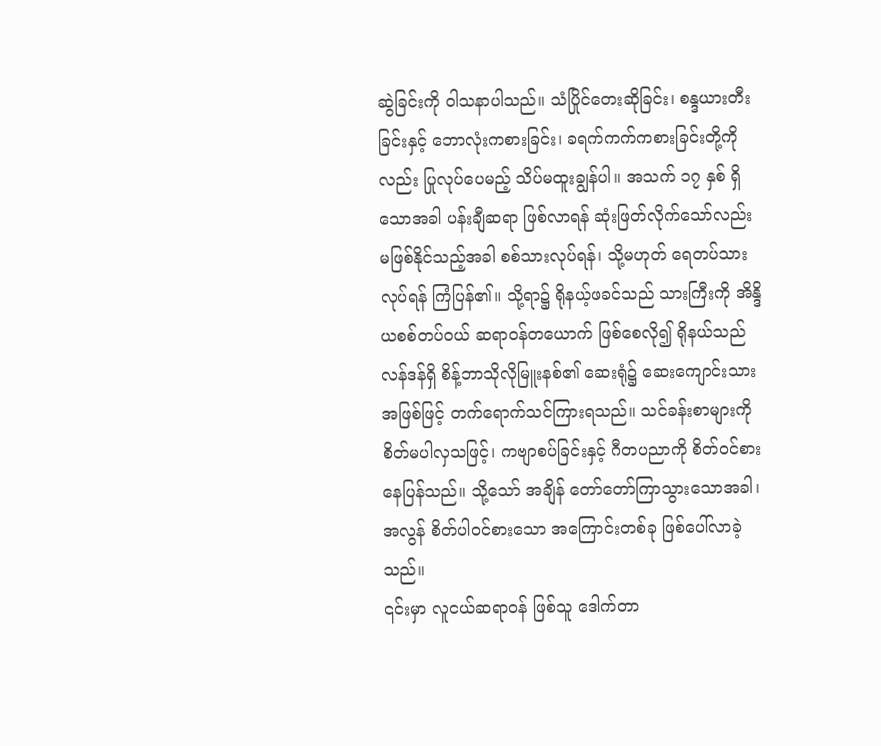ဆွဲခြင်းကို ဝါသနာပါသည်။ သံပြိုင်တေးဆိုခြင်း၊ စန္ဒယားတီးခြင်းနှင့် ဘောလုံးကစားခြင်း၊ ခရက်ကက်ကစားခြင်းတို့ကိုလည်း ပြုလုပ်ပေမည့် သိပ်မထူးချွန်ပါ။ အသက် ၁၇ နှစ် ရှိသောအခါ ပန်းချီဆရာ ဖြစ်လာရန် ဆုံးဖြတ်လိုက်သော်လည်း မဖြစ်နိုင်သည့်အခါ စစ်သားလုပ်ရန်၊ သို့မဟုတ် ရေတပ်သားလုပ်ရန် ကြံပြန်၏။ သို့ရာ၌ ရိုနယ့်ဖခင်သည် သားကြီးကို အိန္ဒိယစစ်တပ်ဝယ် ဆရာဝန်တယောက် ဖြစ်စေလို၍ ရိုနယ်သည် လန်ဒန်ရှိ စိန့်ဘာသိုလိုမြူးနစ်၏ ဆေးရုံ၌ ဆေးကျောင်းသားအဖြစ်ဖြင့် တက်ရောက်သင်ကြားရသည်။ သင်ခန်းစာများကို စိတ်မပါလှသဖြင့်၊ ကဗျာစပ်ခြင်းနှင့် ဂီတပညာကို စိတ်ဝင်စားနေပြန်သည်။ သို့သော် အချိန် တော်တော်ကြာသွားသောအခါ၊ အလွန် စိတ်ပါဝင်စားသော အကြောင်းတစ်ခု ဖြစ်ပေါ်လာခဲ့သည်။
၎င်းမှာ လူငယ်ဆရာဝန် ဖြစ်သူ ဒေါက်တာ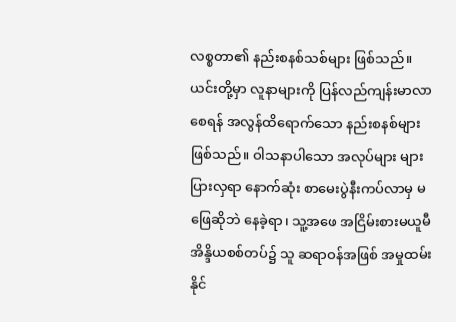လစ္စတာ၏ နည်းစနစ်သစ်များ ဖြစ်သည်။ ယင်းတို့မှာ လူနာများကို ပြန်လည်ကျန်းမာလာစေရန် အလွန်ထိရောက်သော နည်းစနစ်များ ဖြစ်သည်။ ဝါသနာပါသော အလုပ်များ များပြားလှရာ နောက်ဆုံး စာမေးပွဲနီးကပ်လာမှ မဖြေဆိုဘဲ နေခဲ့ရာ၊ သူ့အဖေ အငြိမ်းစားမယူမီ အိန္ဒိယစစ်တပ်၌ သူ ဆရာဝန်အဖြစ် အမှုထမ်းနိုင်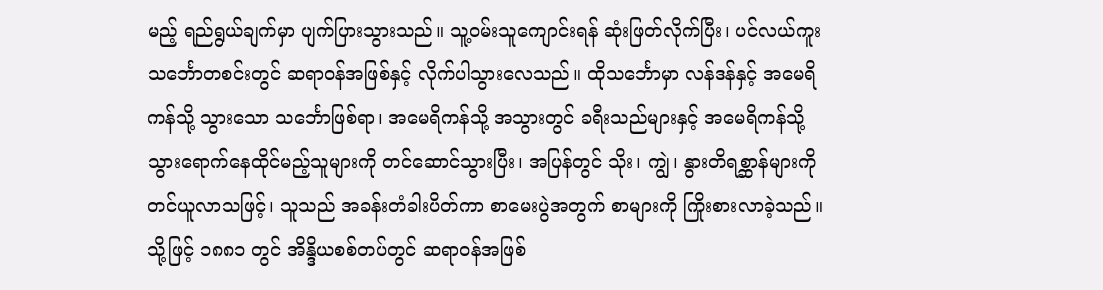မည့် ရည်ရွယ်ချက်မှာ ပျက်ပြားသွားသည်။ သူ့ဝမ်းသူကျောင်းရန် ဆုံးဖြတ်လိုက်ပြီး၊ ပင်လယ်ကူးသင်္ဘောတစင်းတွင် ဆရာဝန်အဖြစ်နှင့် လိုက်ပါသွားလေသည်။ ထိုသင်္ဘောမှာ လန်ဒန်နှင့် အမေရိကန်သို့ သွားသော သင်္ဘောဖြစ်ရာ၊ အမေရိကန်သို့ အသွားတွင် ခရီးသည်များနှင့် အမေရိကန်သို့ သွားရောက်နေထိုင်မည့်သူများကို တင်ဆောင်သွားပြီး၊ အပြန်တွင် သိုး၊ ကျွဲ၊ နွားတိရစ္ဆာန်များကို တင်ယူလာသဖြင့်၊ သူသည် အခန်းတံခါးပိတ်ကာ စာမေးပွဲအတွက် စာများကို ကြိုးစားလာခဲ့သည်။ သို့ဖြင့် ၁၈၈၁ တွင် အိန္ဒိယစစ်တပ်တွင် ဆရာဝန်အဖြစ်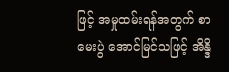ဖြင့် အမှုထမ်းရန်အတွက် စာမေးပွဲ အောင်မြင်သဖြင့် အိန္ဒိ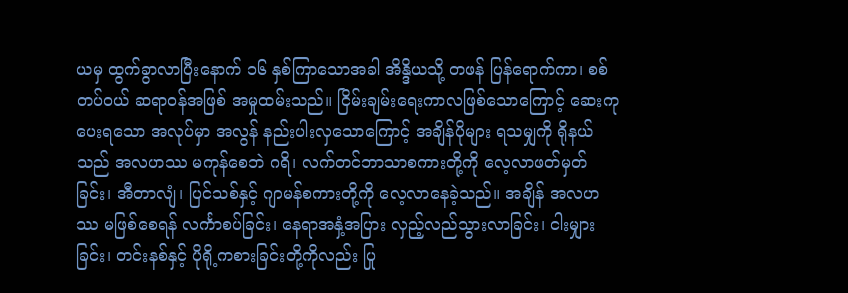ယမှ ထွက်ခွာလာပြီးနောက် ၁၆ နှစ်ကြာသောအခါ အိန္ဒိယသို့ တဖန် ပြန်ရောက်ကာ၊ စစ်တပ်ဝယ် ဆရာဝန်အဖြစ် အမှုထမ်းသည်။ ငြိမ်းချမ်းရေးကာလဖြစ်သောကြောင့် ဆေးကုပေးရသော အလုပ်မှာ အလွန် နည်းပါးလှသောကြောင့် အချိန်ပိုများ ရသမျှကို ရိုနယ်သည် အလဟဿ မကုန်စေဘဲ ဂရိ၊ လက်တင်ဘာသာစကားတို့ကို လေ့လာဖတ်မှတ်ခြင်း၊ အီတာလျံ၊ ပြင်သစ်နှင့် ဂျာမန်စကားတို့ကို လေ့လာနေခဲ့သည်။ အချိန် အလဟဿ မဖြစ်စေရန် လင်္ကာစပ်ခြင်း၊ နေရာအနှံ့အပြား လှည့်လည်သွားလာခြင်း၊ ငါးမျှားခြင်း၊ တင်းနစ်နှင့် ပိုရို့ကစားခြင်းတို့ကိုလည်း ပြု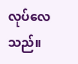လုပ်လေသည်။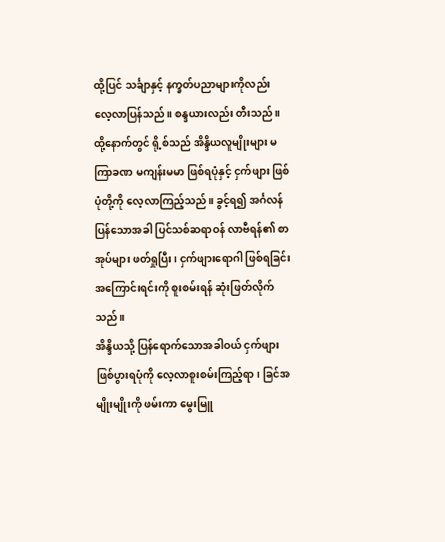ထို့ပြင် သင်္ချာနှင့် နက္ခတ်ပညာများကိုလည်း လေ့လာပြန်သည်။ စန္ဒယားလည်း တီးသည်။
ထို့နောက်တွင် ရို့စ်သည် အိန္ဒိယလူမျိုးများ မကြာခဏ မကျန်းမမာ ဖြစ်ရပုံနှင့် ငှက်ဖျား ဖြစ်ပုံတို့ကို လေ့လာကြည့်သည်။ ခွင့်ရ၍ အင်္ဂလန်ပြန်သောအခါ ပြင်သစ်ဆရာဝန် လာဗီရန်၏ စာအုပ်များ ဖတ်ရှုပြီး၊ ငှက်ဖျားရောဂါ ဖြစ်ရခြင်းအကြောင်းရင်းကို စူးစမ်းရန် ဆုံးဖြတ်လိုက်သည်။
အိန္ဒိယသို့ ပြန်ရောက်သောအခါဝယ် ငှက်ဖျား ဖြစ်ပွားရပုံကို လေ့လာစူးစမ်းကြည့်ရာ၊ ခြင်အမျိုးမျိုးကို ဖမ်းကာ မွေးမြူ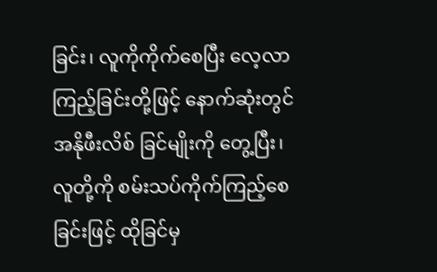ခြင်း၊ လူကိုကိုက်စေပြီး လေ့လာကြည့်ခြင်းတို့ဖြင့် နောက်ဆုံးတွင် အနိုဖီးလိစ် ခြင်မျိုးကို တွေ့ပြီး၊ လူတို့ကို စမ်းသပ်ကိုက်ကြည့်စေခြင်းဖြင့် ထိုခြင်မှ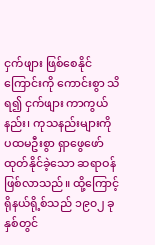ငှက်ဖျား ဖြစ်စေနိုင်ကြောင်းကို ကောင်းစွာ သိရ၍ ငှက်ဖျား ကာကွယ်နည်း၊ ကုသနည်းများကို ပထမဦးစွာ ရှာဖွေဖော်ထုတ်နိုင်ခဲ့သော ဆရာဝန် ဖြစ်လာသည်။ ထို့ကြောင့် ရိုနယ်ရို့စ်သည် ၁၉၀၂ ခုနှစ်တွင်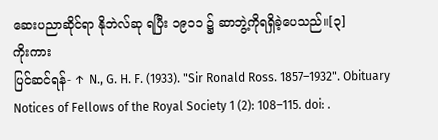ဆေးပညာဆိုင်ရာ နိုဘဲလ်ဆု ရပြီး ၁၉၁၁ ၌ ဆာဘွဲ့ကိုရရှိခဲ့ပေသည်။[၃]
ကိုးကား
ပြင်ဆင်ရန်- ↑ N., G. H. F. (1933). "Sir Ronald Ross. 1857–1932". Obituary Notices of Fellows of the Royal Society 1 (2): 108–115. doi: .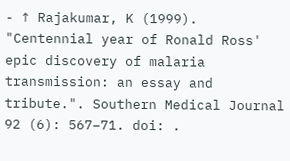- ↑ Rajakumar, K (1999). "Centennial year of Ronald Ross' epic discovery of malaria transmission: an essay and tribute.". Southern Medical Journal 92 (6): 567–71. doi: .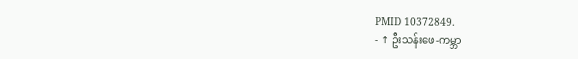PMID 10372849.
- ↑ ဦးသန်းဖေ-ကမ္ဘာ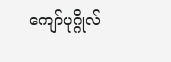ကျော်ပုဂ္ဂိုလ်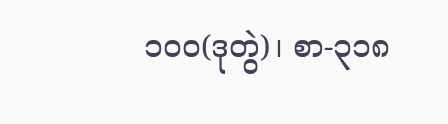၁၀၀(ဒုတွဲ)၊ စာ-၃၁၈